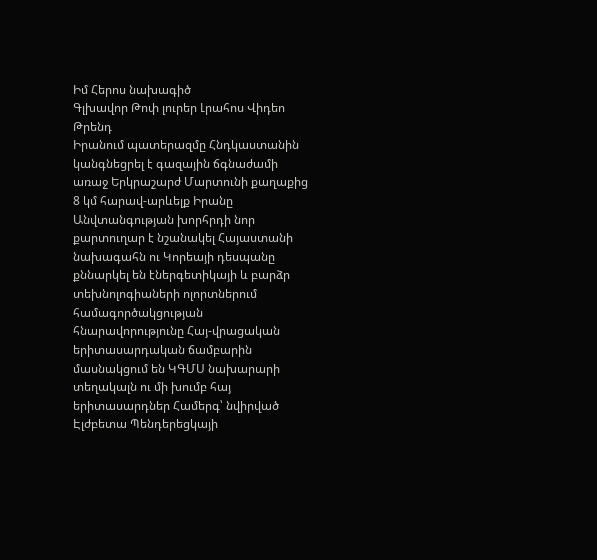Իմ Հերոս նախագիծ
Գլխավոր Թոփ լուրեր Լրահոս Վիդեո Թրենդ
Իրանում պատերազմը Հնդկաստանին կանգնեցրել է գազային ճգնաժամի առաջ Երկրաշարժ Մարտունի քաղաքից 8 կմ հարավ-արևելք Իրանը Անվտանգության խորհրդի նոր քարտուղար է նշանակել Հայաստանի նախագահն ու Կորեայի դեսպանը քննարկել են էներգետիկայի և բարձր տեխնոլոգիաների ոլորտներում համագործակցության հնարավորությունը Հայ-վրացական երիտասարդական ճամբարին մասնակցում են ԿԳՄՍ նախարարի տեղակալն ու մի խումբ հայ երիտասարդներ Համերգ՝ նվիրված Էլժբետա Պենդերեցկայի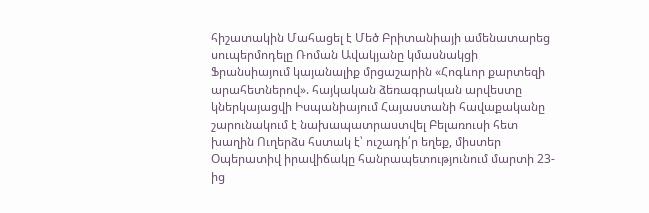հիշատակին Մահացել է Մեծ Բրիտանիայի ամենատարեց սուպերմոդելը Ռոման Ավակյանը կմասնակցի Ֆրանսիայում կայանալիք մրցաշարին «Հոգևոր քարտեզի արահետներով». հայկական ձեռագրական արվեստը կներկայացվի Իսպանիայում Հայաստանի հավաքականը շարունակում է նախապատրաստվել Բելառուսի հետ խաղին Ուղերձս հստակ է՝ ուշադի՛ր եղեք, միստեր Օպերատիվ իրավիճակը հանրապետությունում մարտի 23-ից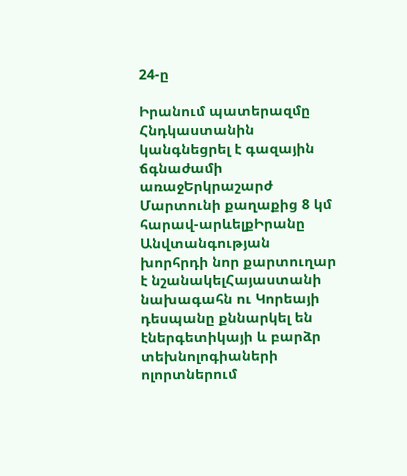24-ը

Իրանում պատերազմը Հնդկաստանին կանգնեցրել է գազային ճգնաժամի առաջԵրկրաշարժ Մարտունի քաղաքից 8 կմ հարավ-արևելքԻրանը Անվտանգության խորհրդի նոր քարտուղար է նշանակելՀայաստանի նախագահն ու Կորեայի դեսպանը քննարկել են էներգետիկայի և բարձր տեխնոլոգիաների ոլորտներում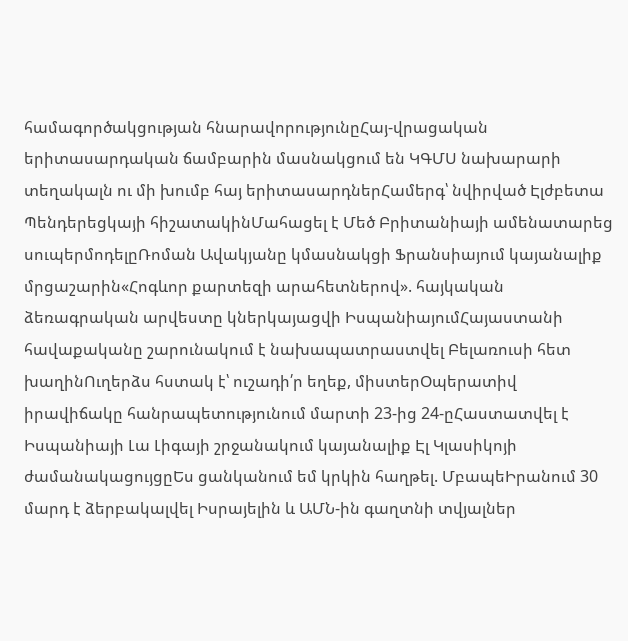համագործակցության հնարավորությունըՀայ-վրացական երիտասարդական ճամբարին մասնակցում են ԿԳՄՍ նախարարի տեղակալն ու մի խումբ հայ երիտասարդներՀամերգ՝ նվիրված Էլժբետա Պենդերեցկայի հիշատակինՄահացել է Մեծ Բրիտանիայի ամենատարեց սուպերմոդելըՌոման Ավակյանը կմասնակցի Ֆրանսիայում կայանալիք մրցաշարին«Հոգևոր քարտեզի արահետներով». հայկական ձեռագրական արվեստը կներկայացվի ԻսպանիայումՀայաստանի հավաքականը շարունակում է նախապատրաստվել Բելառուսի հետ խաղինՈւղերձս հստակ է՝ ուշադի՛ր եղեք, միստերՕպերատիվ իրավիճակը հանրապետությունում մարտի 23-ից 24-ըՀաստատվել է Իսպանիայի Լա Լիգայի շրջանակում կայանալիք Էլ Կլասիկոյի ժամանակացույցըԵս ցանկանում եմ կրկին հաղթել. ՄբապեԻրանում 30 մարդ է ձերբակալվել Իսրայելին և ԱՄՆ-ին գաղտնի տվյալներ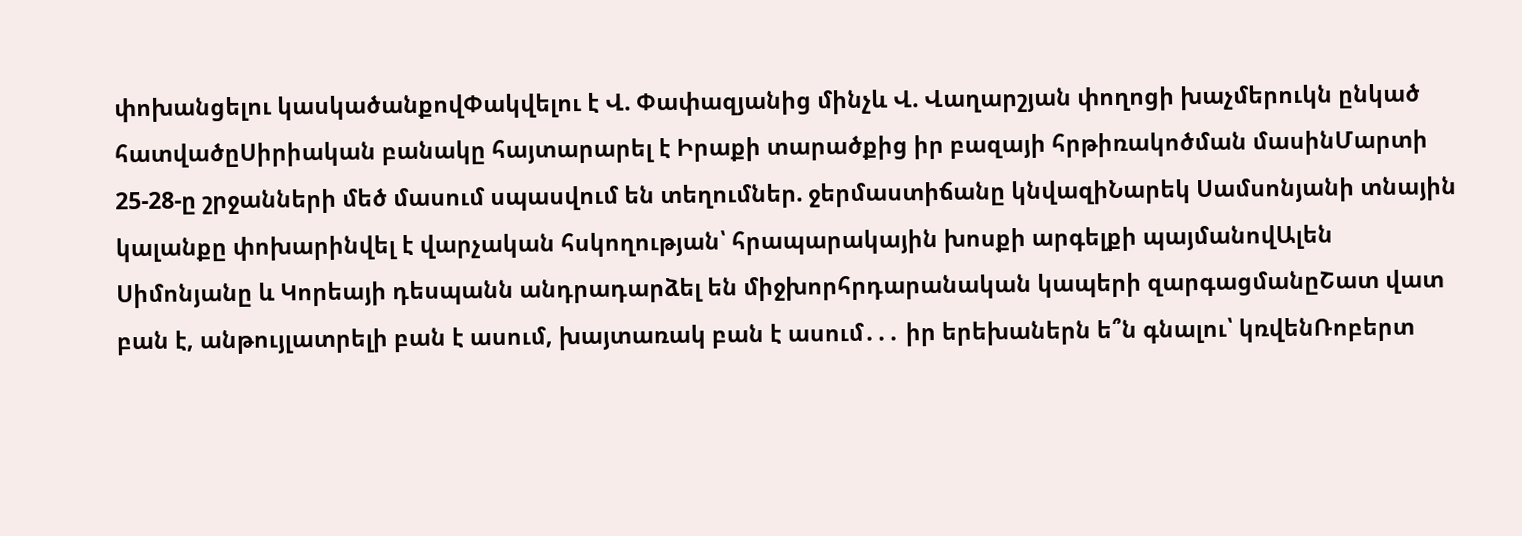փոխանցելու կասկածանքովՓակվելու է Վ. Փափազյանից մինչև Վ. Վաղարշյան փողոցի խաչմերուկն ընկած հատվածըՍիրիական բանակը հայտարարել է Իրաքի տարածքից իր բազայի հրթիռակոծման մասինՄարտի 25-28-ը շրջանների մեծ մասում սպասվում են տեղումներ. ջերմաստիճանը կնվազիՆարեկ Սամսոնյանի տնային կալանքը փոխարինվել է վարչական հսկողության՝ հրապարակային խոսքի արգելքի պայմանովԱլեն Սիմոնյանը և Կորեայի դեսպանն անդրադարձել են միջխորհրդարանական կապերի զարգացմանըՇատ վատ բան է, անթույլատրելի բան է ասում, խայտառակ բան է ասում․․․ իր երեխաներն ե՞ն գնալու՝ կռվենՌոբերտ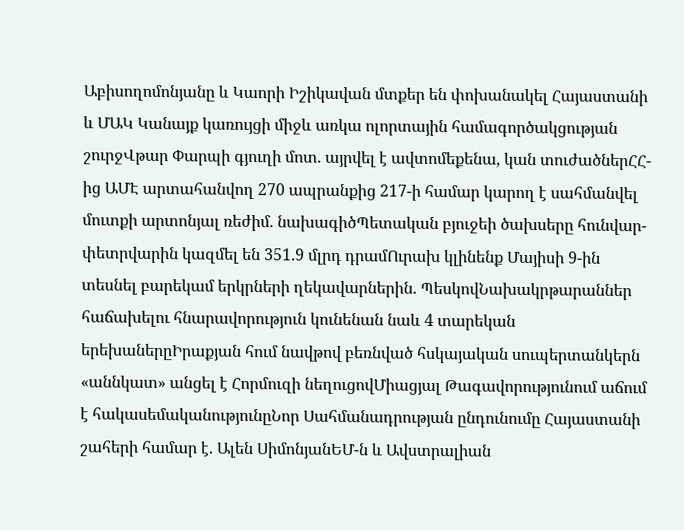Աբիսողոմոնյանը և Կաորի Իշիկավան մտքեր են փոխանակել Հայաստանի և ՄԱԿ Կանայք կառույցի միջև առկա ոլորտային համագործակցության շուրջՎթար Փարպի գյուղի մոտ. այրվել է ավտոմեքենա, կան տուժածներՀՀ-ից ԱՄԷ արտահանվող 270 ապրանքից 217-ի համար կարող է սահմանվել մուտքի արտոնյալ ռեժիմ. նախագիծՊետական բյուջեի ծախսերը հունվար-փետրվարին կազմել են 351.9 մլրդ դրամՈւրախ կլինենք Մայիսի 9-ին տեսնել բարեկամ երկրների ղեկավարներին. ՊեսկովՆախակրթարաններ հաճախելու հնարավորություն կունենան նաև 4 տարեկան երեխաներըԻրաքյան հում նավթով բեռնված հսկայական սուպերտանկերն «աննկատ» անցել է Հորմուզի նեղուցովՄիացյալ Թագավորությունում աճում է հակասեմականությունըՆոր Սահմանադրության ընդունումը Հայաստանի շահերի համար է. Ալեն ՍիմոնյանԵՄ-ն և Ավստրալիան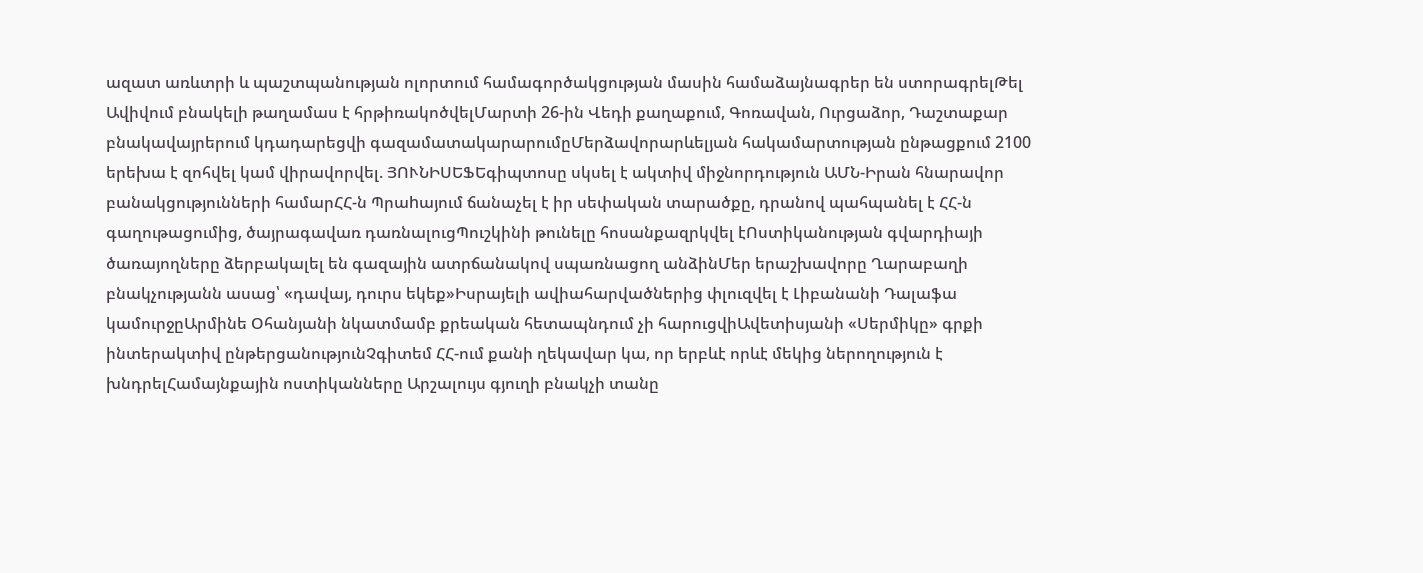ազատ առևտրի և պաշտպանության ոլորտում համագործակցության մասին համաձայնագրեր են ստորագրելԹել Ավիվում բնակելի թաղամաս է հրթիռակոծվելՄարտի 26-ին Վեդի քաղաքում, Գոռավան, Ուրցաձոր, Դաշտաքար բնակավայրերում կդադարեցվի գազամատակարարումըՄերձավորարևելյան հակամարտության ընթացքում 2100 երեխա է զոհվել կամ վիրավորվել. ՅՈՒՆԻՍԵՖԵգիպտոսը սկսել է ակտիվ միջնորդություն ԱՄՆ-Իրան հնարավոր բանակցությունների համարՀՀ-ն Պրաhայում ճանաչել է իր սեփական տարածքը, դրանով պահպանել է ՀՀ-ն գաղութացումից, ծայրագավառ դառնալուցՊուշկինի թունելը հոսանքազրկվել էՈստիկանության գվարդիայի ծառայողները ձերբակալել են գազային ատրճանակով սպառնացող անձինՄեր երաշխավորը Ղարաբաղի բնակչությանն ասաց՝ «դավայ, դուրս եկեք»Իսրայելի ավիահարվածներից փլուզվել է Լիբանանի Դալաֆա կամուրջըԱրմինե Օհանյանի նկատմամբ քրեական հետապնդում չի հարուցվիԱվետիսյանի «Սերմիկը» գրքի ինտերակտիվ ընթերցանությունՉգիտեմ ՀՀ-ում քանի ղեկավար կա, որ երբևէ որևէ մեկից ներողություն է խնդրելՀամայնքային ոստիկանները Արշալույս գյուղի բնակչի տանը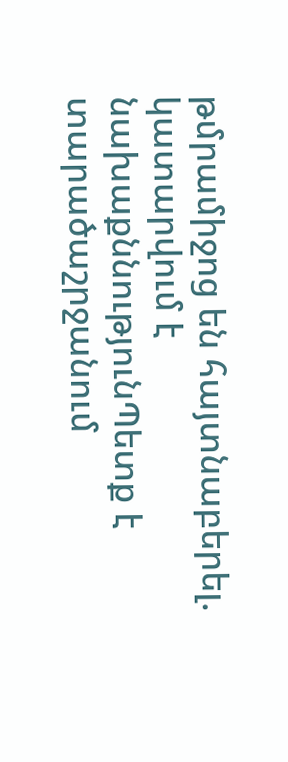թմրամիջոց են հայտնաբերել. կատարվում է նախաքննությունՊետք է տարածաշրջանում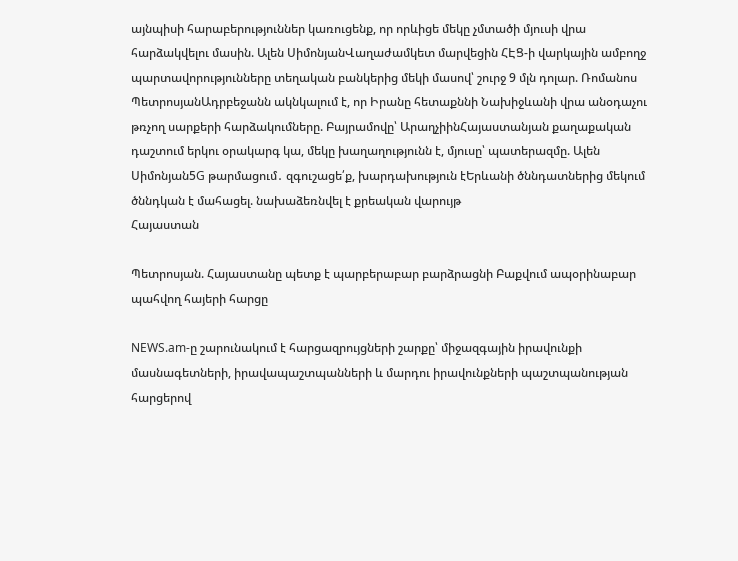այնպիսի հարաբերություններ կառուցենք, որ որևիցե մեկը չմտածի մյուսի վրա հարձակվելու մասին. Ալեն ՍիմոնյանՎաղաժամկետ մարվեցին ՀԷՑ-ի վարկային ամբողջ պարտավորությունները տեղական բանկերից մեկի մասով՝ շուրջ 9 մլն դոլար. Ռոմանոս ՊետրոսյանԱդրբեջանն ակնկալում է, որ Իրանը հետաքննի Նախիջևանի վրա անօդաչու թռչող սարքերի հարձակումները. Բայրամովը՝ ԱրաղչիինՀայաստանյան քաղաքական դաշտում երկու օրակարգ կա, մեկը խաղաղությունն է, մյուսը՝ պատերազմը. Ալեն Սիմոնյան5G թարմացում․ զգուշացե՛ք, խարդախություն էԵրևանի ծննդատներից մեկում ծննդկան է մահացել. նախաձեռնվել է քրեական վարույթ
Հայաստան

Պետրոսյան. Հայաստանը պետք է պարբերաբար բարձրացնի Բաքվում ապօրինաբար պահվող հայերի հարցը

NEWS.am-ը շարունակում է հարցազրույցների շարքը՝ միջազգային իրավունքի մասնագետների, իրավապաշտպանների և մարդու իրավունքների պաշտպանության հարցերով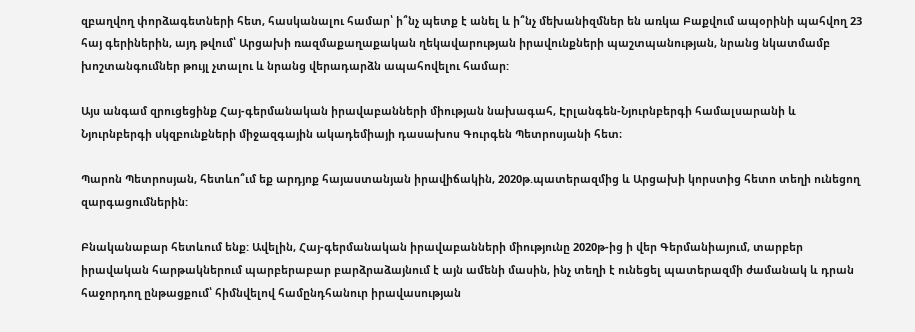զբաղվող փորձագետների հետ, հասկանալու համար՝ ի՞նչ պետք է անել և ի՞նչ մեխանիզմներ են առկա Բաքվում ապօրինի պահվող 23 հայ գերիներին, այդ թվում՝ Արցախի ռազմաքաղաքական ղեկավարության իրավունքների պաշտպանության, նրանց նկատմամբ խոշտանգումներ թույլ չտալու և նրանց վերադարձն ապահովելու համար:

Այս անգամ զրուցեցինք Հայ-գերմանական իրավաբանների միության նախագահ, Էրլանգեն-Նյուրնբերգի համալսարանի և Նյուրնբերգի սկզբունքների միջազգային ակադեմիայի դասախոս Գուրգեն Պետրոսյանի հետ։

Պարոն Պետրոսյան, հետևո՞ւմ եք արդյոք հայաստանյան իրավիճակին, 2020թ.պատերազմից և Արցախի կորստից հետո տեղի ունեցող զարգացումներին:

Բնականաբար հետևում ենք: Ավելին, Հայ-գերմանական իրավաբանների միությունը 2020թ-ից ի վեր Գերմանիայում, տարբեր իրավական հարթակներում պարբերաբար բարձրաձայնում է այն ամենի մասին, ինչ տեղի է ունեցել պատերազմի ժամանակ և դրան հաջորդող ընթացքում՝ հիմնվելով համընդհանուր իրավասության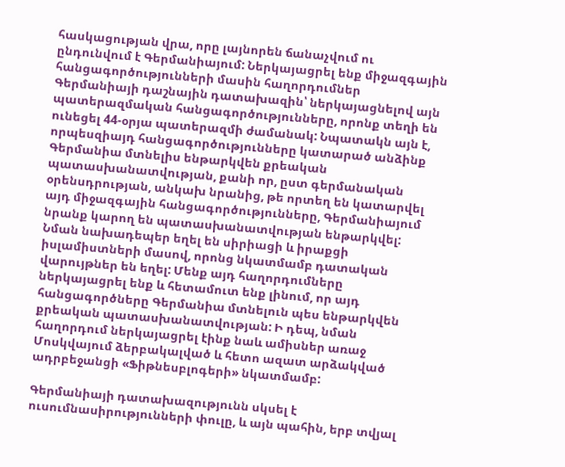հասկացության վրա, որը լայնորեն ճանաչվում ու ընդունվում է Գերմանիայում: Ներկայացրել ենք միջազգային հանցագործությունների մասին հաղորդումներ Գերմանիայի դաշնային դատախազին՝ ներկայացնելով այն պատերազմական հանցագործությունները, որոնք տեղի են ունեցել 44-օրյա պատերազմի ժամանակ: Նպատակն այն է, որպեսզիայդ հանցագործությունները կատարած անձինք Գերմանիա մտնելիս ենթարկվեն քրեական պատասխանատվության, քանի որ, ըստ գերմանական օրենսդրության, անկախ նրանից, թե որտեղ են կատարվել այդ միջազգային հանցագործությունները, Գերմանիայում նրանք կարող են պատասխանատվության ենթարկվել: Նման նախադեպեր եղել են սիրիացի և իրաքցի իսլամիստների մասով, որոնց նկատմամբ դատական վարույթներ են եղել: Մենք այդ հաղորդումները ներկայացրել ենք և հետամուտ ենք լինում, որ այդ հանցագործները Գերմանիա մտնելուն պես ենթարկվեն քրեական պատասխանատվության: Ի դեպ, նման հաղորդում ներկայացրել էինք նաև ամիսներ առաջ Մոսկվայում ձերբակալված և հետո ազատ արձակված ադրբեջանցի «Ֆիթնեսբլոգերի» նկատմամբ:

Գերմանիայի դատախազությունն սկսել է ուսումնասիրությունների փուլը, և այն պահին, երբ տվյալ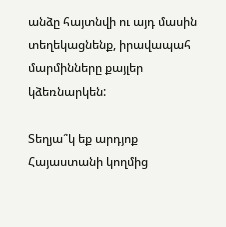անձը հայտնվի ու այդ մասին տեղեկացնենք, իրավապահ մարմինները քայլեր կձեռնարկեն:

Տեղյա՞կ եք արդյոք Հայաստանի կողմից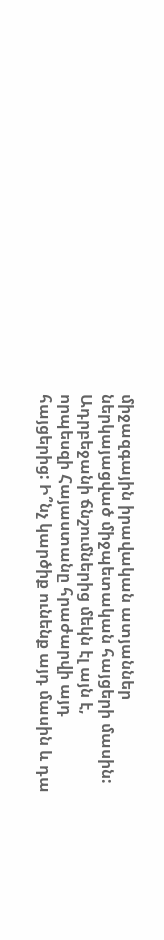միջազգային իրավական ատյաններ ներկայացված միջպետական հայցերի մասին: Ադրբեջանի ճնշումներից մեկն էլ այն է, որպեսզի Հայաստանը հրաժարվի այդ հայցերից: Ի՞նչ կարծիք ունենք այդ մասին և դա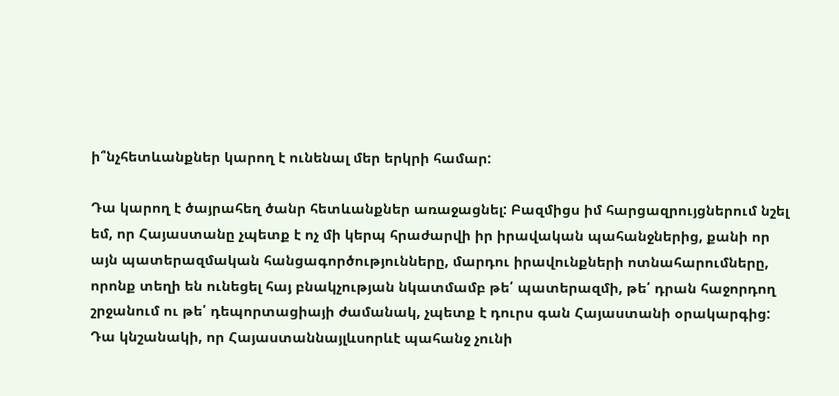ի՞նչհետևանքներ կարող է ունենալ մեր երկրի համար:

Դա կարող է ծայրահեղ ծանր հետևանքներ առաջացնել: Բազմիցս իմ հարցազրույցներում նշել եմ, որ Հայաստանը չպետք է ոչ մի կերպ հրաժարվի իր իրավական պահանջներից, քանի որ այն պատերազմական հանցագործությունները, մարդու իրավունքների ոտնահարումները, որոնք տեղի են ունեցել հայ բնակչության նկատմամբ թե՛ պատերազմի, թե՛ դրան հաջորդող շրջանում ու թե՛ դեպորտացիայի ժամանակ, չպետք է դուրս գան Հայաստանի օրակարգից: Դա կնշանակի, որ Հայաստաննայլևսորևէ պահանջ չունի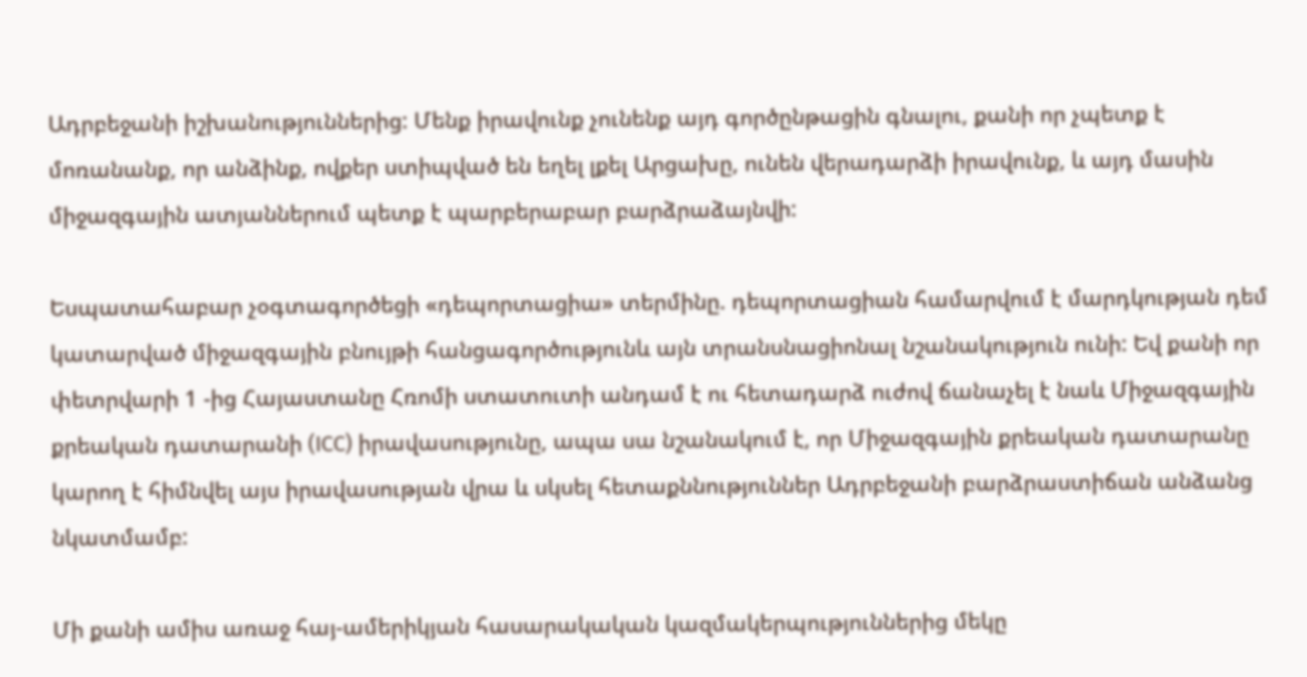Ադրբեջանի իշխանություններից: Մենք իրավունք չունենք այդ գործընթացին գնալու, քանի որ չպետք է մոռանանք, որ անձինք, ովքեր ստիպված են եղել լքել Արցախը, ունեն վերադարձի իրավունք, և այդ մասին միջազգային ատյաններում պետք է պարբերաբար բարձրաձայնվի:

Եսպատահաբար չօգտագործեցի «դեպորտացիա» տերմինը. դեպորտացիան համարվում է մարդկության դեմ կատարված միջազգային բնույթի հանցագործությունև այն տրանսնացիոնալ նշանակություն ունի: Եվ քանի որ փետրվարի 1 -ից Հայաստանը Հռոմի ստատուտի անդամ է ու հետադարձ ուժով ճանաչել է նաև Միջազգային քրեական դատարանի (ICC) իրավասությունը, ապա սա նշանակում է, որ Միջազգային քրեական դատարանը կարող է հիմնվել այս իրավասության վրա և սկսել հետաքննություններ Ադրբեջանի բարձրաստիճան անձանց նկատմամբ:

Մի քանի ամիս առաջ հայ-ամերիկյան հասարակական կազմակերպություններից մեկը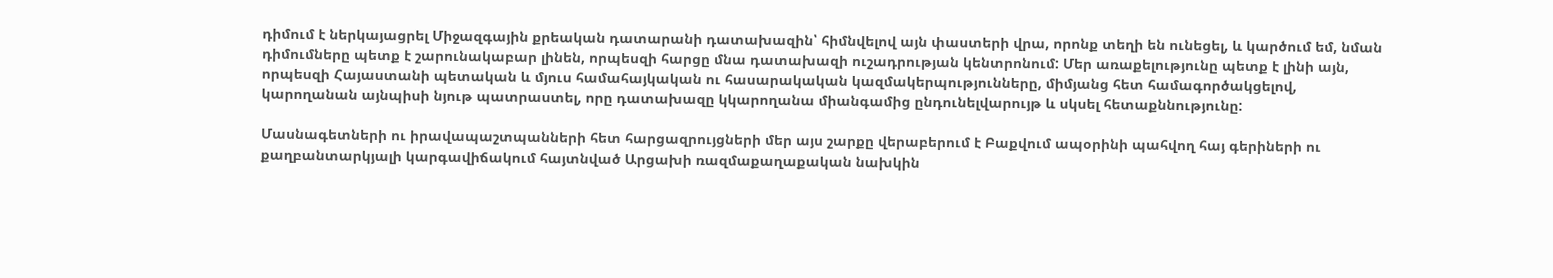դիմում է ներկայացրել Միջազգային քրեական դատարանի դատախազին՝ հիմնվելով այն փաստերի վրա, որոնք տեղի են ունեցել, և կարծում եմ, նման դիմումները պետք է շարունակաբար լինեն, որպեսզի հարցը մնա դատախազի ուշադրության կենտրոնում: Մեր առաքելությունը պետք է լինի այն, որպեսզի Հայաստանի պետական և մյուս համահայկական ու հասարակական կազմակերպությունները, միմյանց հետ համագործակցելով, կարողանան այնպիսի նյութ պատրաստել, որը դատախազը կկարողանա միանգամից ընդունելվարույթ և սկսել հետաքննությունը:

Մասնագետների ու իրավապաշտպանների հետ հարցազրույցների մեր այս շարքը վերաբերում է Բաքվում ապօրինի պահվող հայ գերիների ու քաղբանտարկյալի կարգավիճակում հայտնված Արցախի ռազմաքաղաքական նախկին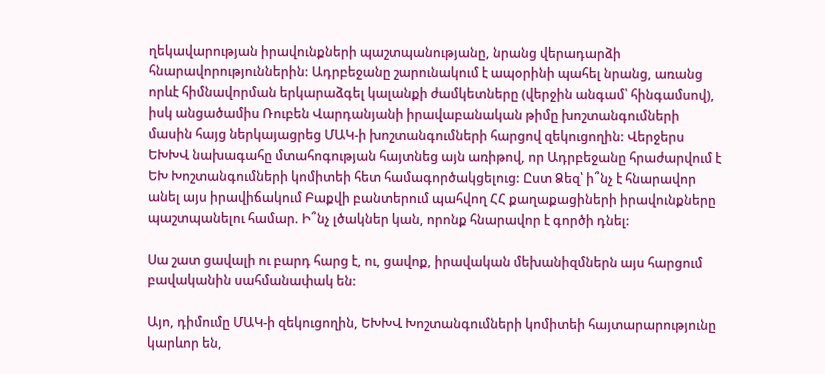ղեկավարության իրավունքների պաշտպանությանը, նրանց վերադարձի հնարավորություններին: Ադրբեջանը շարունակում է ապօրինի պահել նրանց, առանց որևէ հիմնավորման երկարաձգել կալանքի ժամկետները (վերջին անգամ՝ հինգամսով), իսկ անցածամիս Ռուբեն Վարդանյանի իրավաբանական թիմը խոշտանգումների մասին հայց ներկայացրեց ՄԱԿ-ի խոշտանգումների հարցով զեկուցողին: Վերջերս ԵԽԽՎ նախագահը մտահոգության հայտնեց այն առիթով, որ Ադրբեջանը հրաժարվում է ԵԽ Խոշտանգումների կոմիտեի հետ համագործակցելուց: Ըստ Ձեզ՝ ի՞նչ է հնարավոր անել այս իրավիճակում Բաքվի բանտերում պահվող ՀՀ քաղաքացիների իրավունքները պաշտպանելու համար. Ի՞նչ լծակներ կան, որոնք հնարավոր է գործի դնել:

Սա շատ ցավալի ու բարդ հարց է, ու, ցավոք, իրավական մեխանիզմներն այս հարցում բավականին սահմանափակ են:

Այո, դիմումը ՄԱԿ-ի զեկուցողին, ԵԽԽՎ Խոշտանգումների կոմիտեի հայտարարությունը կարևոր են,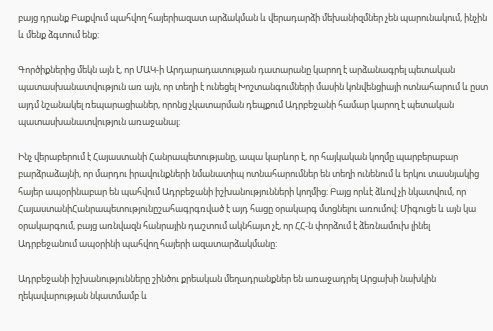բայց դրանք Բաքվում պահվող հայերիազատ արձակման և վերադարձի մեխանիզմներ չեն պարունակում, ինչին և մենք ձգտում ենք:

Գործիքներից մեկն այն է, որ ՄԱԿ-ի Արդարադատության դատարանը կարող է արձանագրել պետական պատասխանատվություն առ այն, որ տեղի է ունեցել Խոշտանգումների մասին կոնվենցիայի ոտնահարում և ըստ այդմ նշանակել ռեպարացիաներ, որոնց չկատարման դեպքում Ադրբեջանի համար կարող է պետական պատասխանատվություն առաջանալ:

Ինչ վերաբերում է Հայաստանի Հանրապետությանը, ապա կարևոր է, որ հայկական կողմը պարբերաբար բարձրաձայնի, որ մարդու իրավունքների նմանատիպ ոտնահարումներ են տեղի ունենում և երկու տասնյակից հայեր ապօրինաբար են պահվում Ադրբեջանի իշխանությունների կողմից: Բայց որևէ ձևով չի նկատվում, որ ՀայաստանիՀանրապետությունըշահագրգռված է այդ հացը օրակարգ մտցնելու առումով: Միգուցե և այն կա օրակարգում, բայց առնվազն հանրային դաշտում ակնհայտ չէ, որ ՀՀ-ն փորձում է ձեռնամուխ լինել Ադրբեջանում ապօրինի պահվող հայերի ազատարձակմանը:

Ադրբեջանի իշխանությունները շինծու քրեական մեղադրանքներ են առաջադրել Արցախի նախկին ղեկավարության նկատմամբ և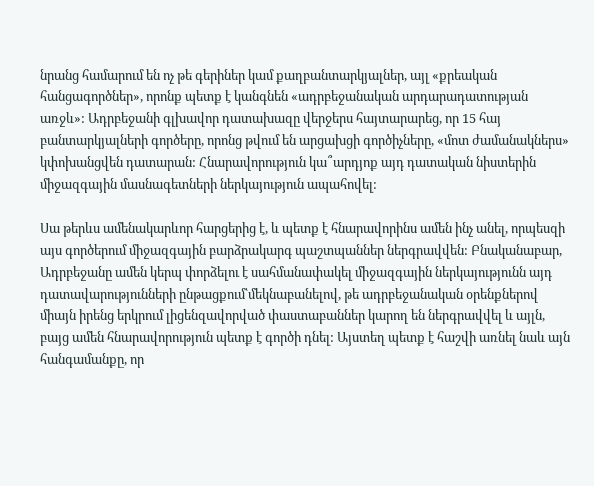նրանց համարում են ոչ թե գերիներ կամ քաղբանտարկյալներ, այլ «քրեական հանցագործներ», որոնք պետք է կանգնեն «ադրբեջանական արդարադատության առջև»: Ադրբեջանի գլխավոր դատախազը վերջերս հայտարարեց, որ 15 հայ բանտարկյալների գործերը, որոնց թվում են արցախցի գործիչները, «մոտ ժամանակներս» կփոխանցվեն դատարան: Հնարավորություն կա՞արդյոք այդ դատական նիստերին միջազգային մասնագետների ներկայություն ապահովել:

Սա թերևս ամենակարևոր հարցերից է, և պետք է հնարավորինս ամեն ինչ անել, որպեսզի այս գործերում միջազգային բարձրակարգ պաշտպաններ ներգրավվեն: Բնականաբար, Ադրբեջանը ամեն կերպ փորձելու է սահմանափակել միջազգային ներկայությունն այդ դատավարությունների ընթացքում՝մեկնաբանելով, թե ադրբեջանական օրենքներով միայն իրենց երկրում լիցենզավորված փաստաբաններ կարող են ներգրավվել և այլն, բայց ամեն հնարավորություն պետք է գործի դնել: Այստեղ պետք է հաշվի առնել նաև այն հանգամանքը, որ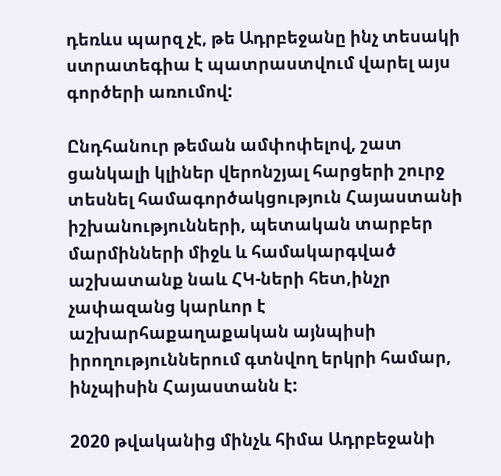դեռևս պարզ չէ, թե Ադրբեջանը ինչ տեսակի ստրատեգիա է պատրաստվում վարել այս գործերի առումով:

Ընդհանուր թեման ամփոփելով, շատ ցանկալի կլիներ վերոնշյալ հարցերի շուրջ տեսնել համագործակցություն Հայաստանի իշխանությունների, պետական տարբեր մարմինների միջև և համակարգված աշխատանք նաև ՀԿ-ների հետ,ինչր չափազանց կարևոր է աշխարհաքաղաքական այնպիսի իրողություններում գտնվող երկրի համար, ինչպիսին Հայաստանն է:

2020 թվականից մինչև հիմա Ադրբեջանի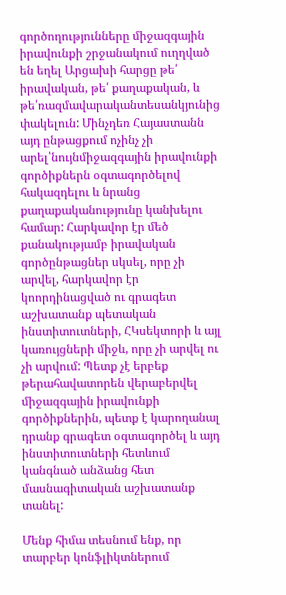գործողությունները միջազգային իրավունքի շրջանակում ուղղված են եղել Արցախի հարցը թե՛ իրավական, թե՛ քաղաքական, և թե՛ռազմավարականտեսանկյունից փակելուն: Մինչդեռ Հայաստանն այդ ընթացքում ոչինչ չի արել՝նույնմիջազգային իրավունքի գործիքներն օգտագործելով հակազդելու և նրանց քաղաքականությունը կանխելու համար: Հարկավոր էր մեծ քանակությամբ իրավական գործընթացներ սկսել, որը չի արվել, հարկավոր էր կոորդինացված ու գրագետ աշխատանք պետական ինստիտուտների, ՀԿսեկտորի և այլ կառույցների միջև, որը չի արվել ու չի արվում: Պետք չէ երբեք թերահավատորեն վերաբերվել միջազգային իրավունքի գործիքներին, պետք է կարողանալ դրանք գրագետ օգտագործել և այդ ինստիտուտների հետևում կանգնած անձանց հետ մասնագիտական աշխատանք տանել:

Մենք հիմա տեսնում ենք, որ տարբեր կոնֆլիկտներում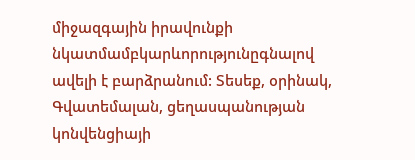միջազգային իրավունքի նկատմամբկարևորությունըգնալով ավելի է բարձրանում: Տեսեք, օրինակ, Գվատեմալան, ցեղասպանության կոնվենցիայի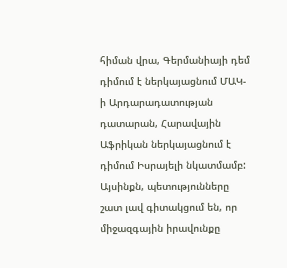հիման վրա, Գերմանիայի դեմ դիմում է ներկայացնում ՄԱԿ-ի Արդարադատության դատարան, Հարավային Աֆրիկան ներկայացնում է դիմում Իսրայելի նկատմամբ: Այսինքն, պետությունները շատ լավ գիտակցում են, որ միջազգային իրավունքը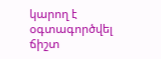կարող է օգտագործվել ճիշտ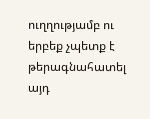ուղղությամբ ու երբեք չպետք է թերագնահատել այդ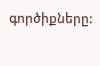գործիքները: